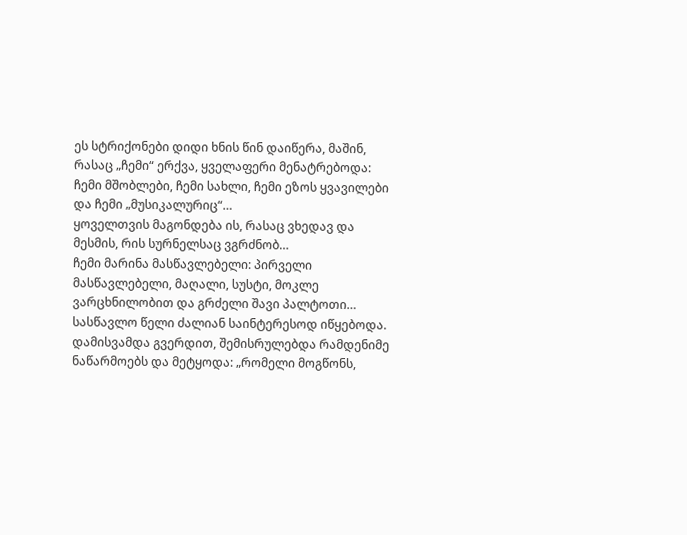ეს სტრიქონები დიდი ხნის წინ დაიწერა, მაშინ, რასაც „ჩემი“ ერქვა, ყველაფერი მენატრებოდა: ჩემი მშობლები, ჩემი სახლი, ჩემი ეზოს ყვავილები და ჩემი „მუსიკალურიც“…
ყოველთვის მაგონდება ის, რასაც ვხედავ და მესმის, რის სურნელსაც ვგრძნობ…
ჩემი მარინა მასწავლებელი: პირველი მასწავლებელი, მაღალი, სუსტი, მოკლე ვარცხნილობით და გრძელი შავი პალტოთი…
სასწავლო წელი ძალიან საინტერესოდ იწყებოდა. დამისვამდა გვერდით, შემისრულებდა რამდენიმე ნაწარმოებს და მეტყოდა: „რომელი მოგწონს,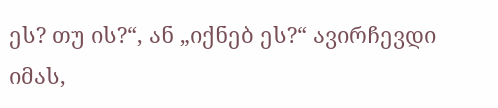ეს? თუ ის?“, ან „იქნებ ეს?“ ავირჩევდი იმას,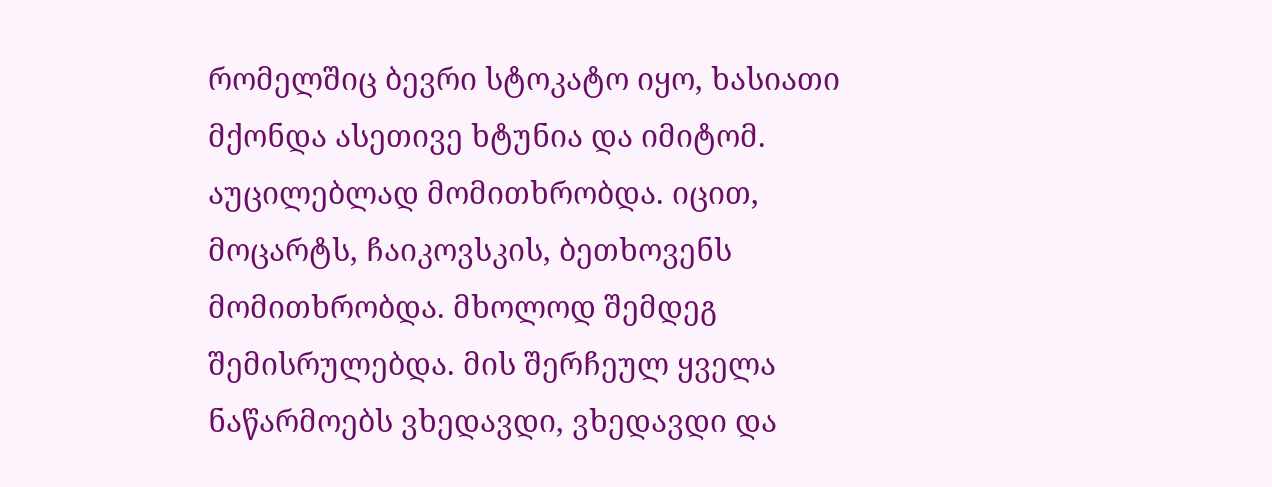რომელშიც ბევრი სტოკატო იყო, ხასიათი მქონდა ასეთივე ხტუნია და იმიტომ.
აუცილებლად მომითხრობდა. იცით, მოცარტს, ჩაიკოვსკის, ბეთხოვენს მომითხრობდა. მხოლოდ შემდეგ შემისრულებდა. მის შერჩეულ ყველა ნაწარმოებს ვხედავდი, ვხედავდი და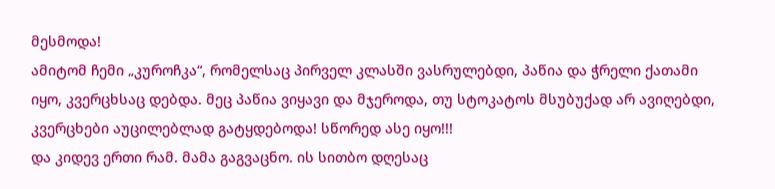მესმოდა!
ამიტომ ჩემი „კუროჩკა“, რომელსაც პირველ კლასში ვასრულებდი, პაწია და ჭრელი ქათამი იყო, კვერცხსაც დებდა. მეც პაწია ვიყავი და მჯეროდა, თუ სტოკატოს მსუბუქად არ ავიღებდი, კვერცხები აუცილებლად გატყდებოდა! სწორედ ასე იყო!!!
და კიდევ ერთი რამ. მამა გაგვაცნო. ის სითბო დღესაც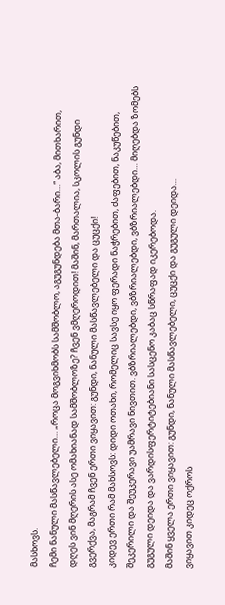მასხოვს.
ჩემი ნანული მასწავლებელი… „როცა მოგვიხმობს სამშობლო, აგუგუნდება მთა-ბარი…“ აბა, მითხარით, დღეს ვინ მღერის ასე ომახიანად სამშობლოზე? ჩვენ ვმღეროდით! მაშინ, მართალია, სკოლის გუნდი გვერქვა, მაგრამ ჩვენ ერთი ვიყავით: გუნდი, ნანული მასწავლებელი და ცუცქი!
კიდევ ერთი რამ მახსოვს: დიდი ოთახი, რომელიც სავსე იყო ფერადი ნაჭრებით, ძაფებით, ნაკუწებით, შეკერილი და შეუკერავი უამრავი ნივთით. ვბზრიალებდი, ვბზრიალებდი, ვბზრიალებდი… მიღებდა ზომებს გუგული დეიდა და ვარდისფერტიტებიანი სასცენო კაბაც სწრაფად იკერებოდა.
მაშინ ყველა ერთი ვიყავით: გუნდი, ნანული მასწავლებელი, ცუცქი და გუგული დეიდა…
ვიყავით კიდეც ოქროს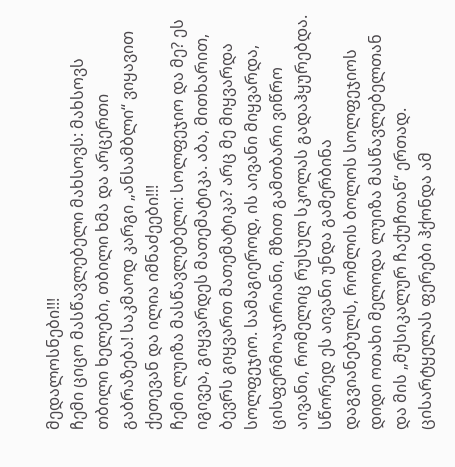მედალოსნები!!!
ჩემი ციცო მასწავლებელი მახსოვს: მახსოვს თბილი ხელები, თბილი ხმა და არცერთი გაბრაზება! საკმაოდ კარგი „ანსამბლი“ ვიყავით ქეთევან და ილია იმნაძეები!!!
ჩემი ლუიზა მასწავლებელი: სოლფეჯიო და მე? ეს იგივეა, გიყვარდეს მათემატიკა. აბა, მითხარით, ბევრს გიყვართ მათემატიკა? არც მე მიყვარდა სოლფეჯიო. სამაგიეროდ, ის აივანი მიყვარდა, ცისფერმოაჯირიანი, მზით გამთბარი ვიწრო აივანი, რომელიც რუსულ სკოლას გადაჰყურებდა. სწორედ ეს აივანი უნდა გამერბინა დაგვიანებულს, რომლის ბოლოს სოლფეჯიოს დიდი ოთახი მელოდა ლუიზა მასწავლებელთან და მის „მუსიკალურ ჩაქუჩთან“ ერთად. ცისარტყელას ფერები ჰქონდა ამ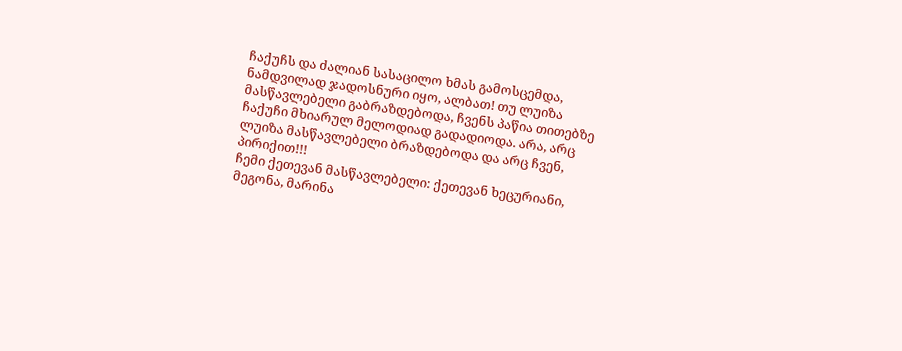ჩაქუჩს და ძალიან სასაცილო ხმას გამოსცემდა, ნამდვილად ჯადოსნური იყო, ალბათ! თუ ლუიზა მასწავლებელი გაბრაზდებოდა, ჩვენს პაწია თითებზე ჩაქუჩი მხიარულ მელოდიად გადადიოდა. არა, არც ლუიზა მასწავლებელი ბრაზდებოდა და არც ჩვენ, პირიქით!!!
ჩემი ქეთევან მასწავლებელი: ქეთევან ხეცურიანი, მეგონა, მარინა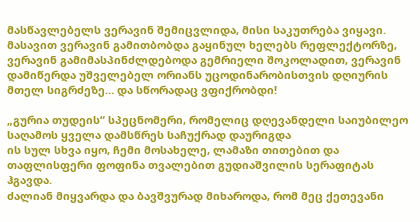მასწავლებელს ვერავინ შემიცვლიდა, მისი საკუთრება ვიყავი. მასავით ვერავინ გამითბობდა გაყინულ ხელებს რეფლექტორზე, ვერავინ გამიმასპინძლდებოდა გემრიელი შოკოლადით, ვერავინ დამიწერდა უშველებელ ორიანს უცოდინარობისთვის დღიურის მთელ სიგრძეზე… და სწორადაც ვფიქრობდი!

„გურია თუდეის“ სპეცნომერი, რომელიც დღევანდელი საიუბილეო საღამოს ყველა დამსწრეს საჩუქრად დაურიგდა
ის სულ სხვა იყო, ჩემი მოსახელე, ლამაზი თითებით და თაფლისფერი ფოფინა თვალებით გუდიაშვილის სერაფიტას ჰგავდა.
ძალიან მიყვარდა და ბავშვურად მიხაროდა, რომ მეც ქეთევანი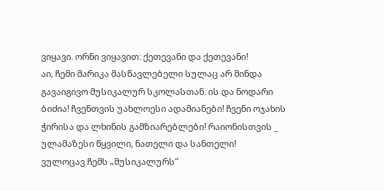ვიყავი. ორნი ვიყავით: ქეთევანი და ქეთევანი!
აი, ჩემი მარიკა მასწავლებელი სულაც არ მინდა გავაიგივო მუსიკალურ სკოლასთან. ის და ნოდარი ბიძია! ჩვენთვის უახლოესი ადამიანები! ჩვენი ოჯახის ჭირისა და ლხინის გამზიარებლები! რაიონისთვის _ ულამაზესი წყვილი, ნათელი და სანთელი!
ვულოცავ ჩემს „მუსიკალურს“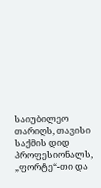საიუბილეო თარიღს, თავისი საქმის დიდ პროფესიონალს, „ფორტე“-თი და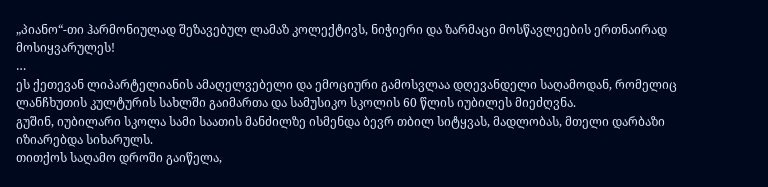„პიანო“-თი ჰარმონიულად შეზავებულ ლამაზ კოლექტივს, ნიჭიერი და ზარმაცი მოსწავლეების ერთნაირად მოსიყვარულეს!
…
ეს ქეთევან ლიპარტელიანის ამაღელვებელი და ემოციური გამოსვლაა დღევანდელი საღამოდან, რომელიც ლანჩხუთის კულტურის სახლში გაიმართა და სამუსიკო სკოლის 60 წლის იუბილეს მიეძღვნა.
გუშინ, იუბილარი სკოლა სამი საათის მანძილზე ისმენდა ბევრ თბილ სიტყვას, მადლობას, მთელი დარბაზი იზიარებდა სიხარულს.
თითქოს საღამო დროში გაიწელა,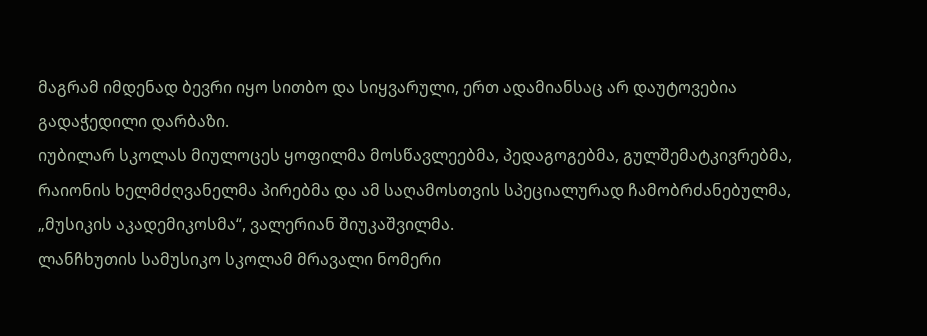მაგრამ იმდენად ბევრი იყო სითბო და სიყვარული, ერთ ადამიანსაც არ დაუტოვებია გადაჭედილი დარბაზი.
იუბილარ სკოლას მიულოცეს ყოფილმა მოსწავლეებმა, პედაგოგებმა, გულშემატკივრებმა, რაიონის ხელმძღვანელმა პირებმა და ამ საღამოსთვის სპეციალურად ჩამობრძანებულმა, „მუსიკის აკადემიკოსმა“, ვალერიან შიუკაშვილმა.
ლანჩხუთის სამუსიკო სკოლამ მრავალი ნომერი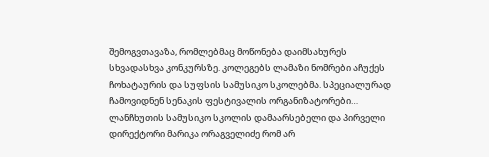შემოგვთავაზა, რომლებმაც მოწონება დაიმსახურეს სხვადასხვა კონკურსზე. კოლეგებს ლამაზი ნომრები აჩუქეს ჩოხატაურის და სუფსის სამუსიკო სკოლებმა. სპეციალურად ჩამოვიდნენ სენაკის ფესტივალის ორგანიზატორები…
ლანჩხუთის სამუსიკო სკოლის დამაარსებელი და პირველი დირექტორი მარიკა ორაგველიძე რომ არ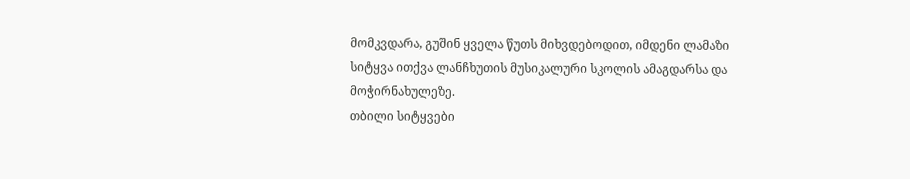მომკვდარა, გუშინ ყველა წუთს მიხვდებოდით, იმდენი ლამაზი სიტყვა ითქვა ლანჩხუთის მუსიკალური სკოლის ამაგდარსა და მოჭირნახულეზე.
თბილი სიტყვები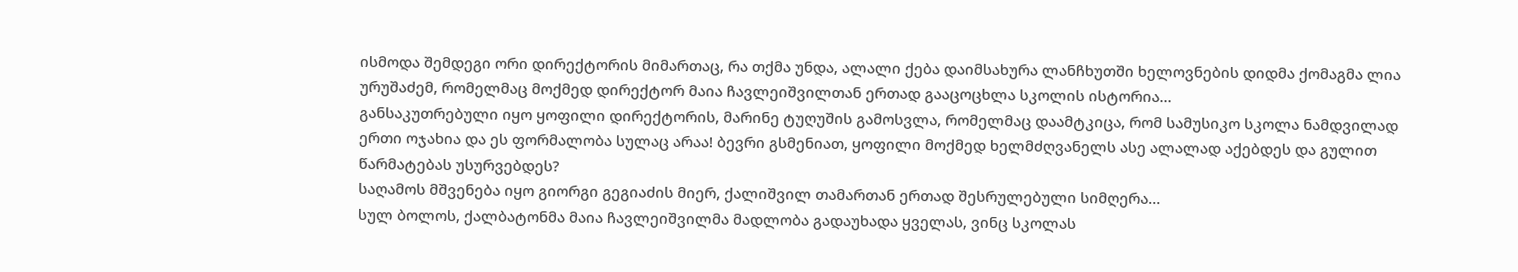ისმოდა შემდეგი ორი დირექტორის მიმართაც, რა თქმა უნდა, ალალი ქება დაიმსახურა ლანჩხუთში ხელოვნების დიდმა ქომაგმა ლია ურუშაძემ, რომელმაც მოქმედ დირექტორ მაია ჩავლეიშვილთან ერთად გააცოცხლა სკოლის ისტორია…
განსაკუთრებული იყო ყოფილი დირექტორის, მარინე ტუღუშის გამოსვლა, რომელმაც დაამტკიცა, რომ სამუსიკო სკოლა ნამდვილად ერთი ოჯახია და ეს ფორმალობა სულაც არაა! ბევრი გსმენიათ, ყოფილი მოქმედ ხელმძღვანელს ასე ალალად აქებდეს და გულით წარმატებას უსურვებდეს?
საღამოს მშვენება იყო გიორგი გეგიაძის მიერ, ქალიშვილ თამართან ერთად შესრულებული სიმღერა…
სულ ბოლოს, ქალბატონმა მაია ჩავლეიშვილმა მადლობა გადაუხადა ყველას, ვინც სკოლას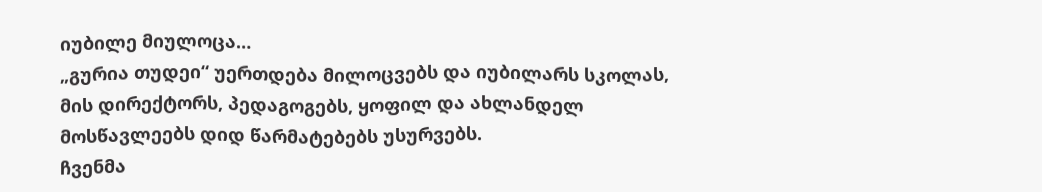იუბილე მიულოცა…
„გურია თუდეი“ უერთდება მილოცვებს და იუბილარს სკოლას, მის დირექტორს, პედაგოგებს, ყოფილ და ახლანდელ მოსწავლეებს დიდ წარმატებებს უსურვებს.
ჩვენმა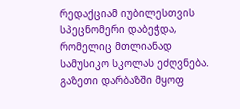რედაქციამ იუბილესთვის სპეცნომერი დაბეჭდა, რომელიც მთლიანად სამუსიკო სკოლას ეძღვნება. გაზეთი დარბაზში მყოფ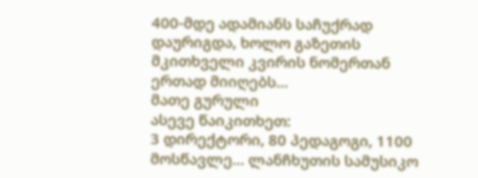400-მდე ადამიანს საჩუქრად დაურიგდა, ხოლო გაზეთის მკითხველი კვირის ნომერთან ერთად მიიღებს…
მათე გურული
ასევე წაიკითხეთ:
3 დირექტორი, 80 პედაგოგი, 1100 მოსწავლე… ლანჩხუთის სამუსიკო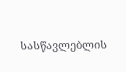სასწავლებლის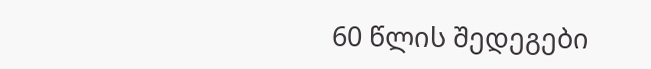60 წლის შედეგები